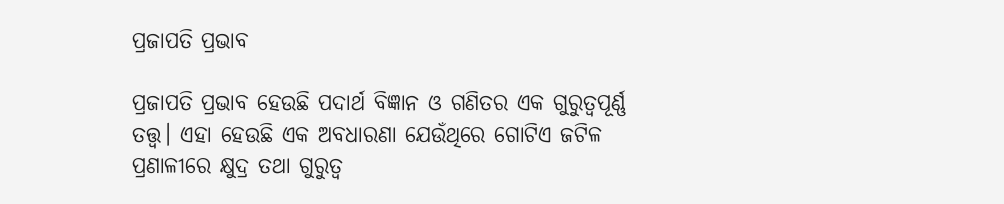ପ୍ରଜାପତି ପ୍ରଭାବ

ପ୍ରଜାପତି ପ୍ରଭାବ ହେଉଛି ପଦାର୍ଥ ବିଜ୍ଞାନ ଓ ଗଣିତର ଏକ ଗୁରୁତ୍ୱପୂର୍ଣ୍ଣ ତତ୍ତ୍ୱ। ଏହା ହେଉଛି ଏକ ଅବଧାରଣା ଯେଉଁଥିରେ ଗୋଟିଏ ଜଟିଳ ପ୍ରଣାଳୀରେ କ୍ଷୁଦ୍ର ତଥା ଗୁରୁତ୍ୱ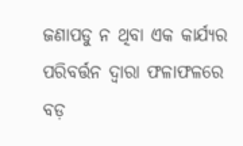ଜଣାପଡୁ ନ ଥିବା ଏକ କାର୍ଯ୍ୟର ପରିବର୍ତ୍ତନ ଦ୍ୱାରା ଫଳାଫଳରେ ବଡ଼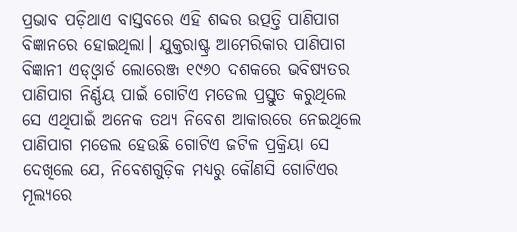ପ୍ରଭାବ ପଡ଼ିଥାଏ ବାସ୍ତବରେ ଏହି ଶବ୍ଦର ଉତ୍ପତ୍ତି ପାଣିପାଗ ବିଜ୍ଞାନରେ ହୋଇଥିଲା। ଯୁକ୍ତରାଷ୍ଟ୍ର ଆମେରିକାର ପାଣିପାଗ ବିଜ୍ଞାନୀ ଏଡ୍‌ଓ୍ବାର୍ଡ ଲୋରେଞ୍ଜ ୧୯୬୦ ଦଶକରେ ଭବିଷ୍ୟତର ପାଣିପାଗ ନିର୍ଣ୍ଣୟ ପାଇଁ ଗୋଟିଏ ମଡେଲ ପ୍ରସ୍ତୁତ କରୁଥିଲେ ସେ ଏଥିପାଇଁ ଅନେକ ତଥ୍ୟ ନିବେଶ ଆକାରରେ ନେଇଥିଲେ
ପାଣିପାଗ ମଡେଲ ହେଉଛି ଗୋଟିଏ ଜଟିଳ ପ୍ରକ୍ରିୟା ସେ ଦେଖିଲେ ଯେ, ନିବେଶଗୁଡ଼ିକ ମଧ୍ୟରୁ କୌଣସି ଗୋଟିଏର ମୂଲ୍ୟରେ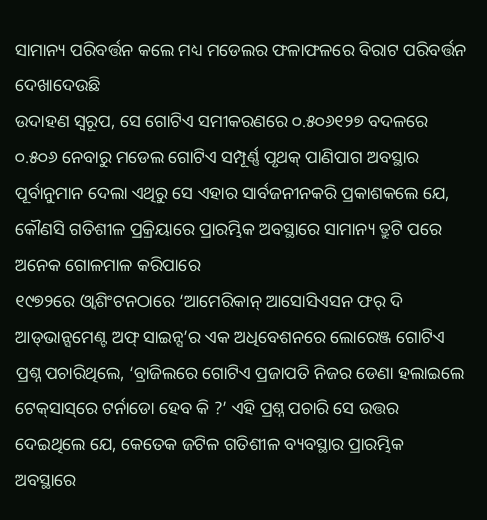ସାମାନ୍ୟ ପରିବର୍ତ୍ତନ କଲେ ମଧ୍ୟ ମଡେଲର ଫଳାଫଳରେ ବିରାଟ ପରିବର୍ତ୍ତନ ଦେଖାଦେଉଛି
ଉଦାହଣ ସ୍ବରୂପ, ସେ ଗୋଟିଏ ସମୀକରଣରେ ୦.୫୦୬୧୨୭ ବଦଳରେ ୦.୫୦୬ ନେବାରୁ ମଡେଲ ଗୋଟିଏ ସମ୍ପୂର୍ଣ୍ଣ ପୃଥକ୍‌ ପାଣିପାଗ ଅବସ୍ଥାର ପୂର୍ବାନୁମାନ ଦେଲା ଏଥିରୁ ସେ ଏହାର ସାର୍ବଜନୀନକରି ପ୍ରକାଶକଲେ ଯେ, କୌଣସି ଗତିଶୀଳ ପ୍ରକ୍ରିୟାରେ ପ୍ରାରମ୍ଭିକ ଅବସ୍ଥାରେ ସାମାନ୍ୟ ତ୍ରୁଟି ପରେ ଅନେକ ଗୋଳମାଳ କରିପାରେ
୧୯୭୨ରେ ଓ୍ବାଶିଂଟନଠାରେ ‘ଆମେରିକାନ୍‌ ଆସୋସିଏସନ ଫର୍‌ ଦି ଆଡ୍‌ଭାନ୍ସମେଣ୍ଟ ଅଫ୍‌ ସାଇନ୍ସ’ର ଏକ ଅଧିବେଶନରେ ଲୋରେଞ୍ଜ ଗୋଟିଏ ପ୍ରଶ୍ନ ପଚାରିଥିଲେ, ‘ବ୍ରାଜିଲରେ ଗୋଟିଏ ପ୍ରଜାପତି ନିଜର ଡେଣା ହଲାଇଲେ ଟେକ୍‌ସାସ୍‌ରେ ଟର୍ନାଡୋ ହେବ କି ?’ ଏହି ପ୍ରଶ୍ନ ପଚାରି ସେ ଉତ୍ତର ଦେଇଥିଲେ ଯେ, କେତେକ ଜଟିଳ ଗତିଶୀଳ ବ୍ୟବସ୍ଥାର ପ୍ରାରମ୍ଭିକ ଅବସ୍ଥାରେ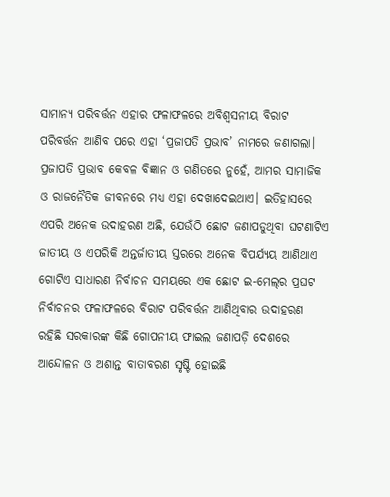ସାମାନ୍ୟ ପରିବର୍ତ୍ତନ ଏହାର ଫଳାଫଳରେ ଅବିଶ୍ୱସନୀୟ ବିରାଟ ପରିବର୍ତ୍ତନ ଆଣିବ ପରେ ଏହା ‘ପ୍ରଜାପତି ପ୍ରଭାବ’ ନାମରେ ଜଣାଗଲା।
ପ୍ରଜାପତି ପ୍ରଭାବ କେବଳ ବିଜ୍ଞାନ ଓ ଗଣିତରେ ନୁହେଁ, ଆମର ସାମାଜିକ ଓ ରାଜନୈତିକ ଜୀବନରେ ମଧ୍ୟ ଏହା ଦେଖାଦେଇଥାଏ। ଇତିହାସରେ ଏପରି ଅନେକ ଉଦାହରଣ ଅଛି, ଯେଉଁଠି ଛୋଟ ଜଣାପଡୁଥିବା ଘଟଣାଟିଏ ଜାତୀୟ ଓ ଏପରିକି ଅନ୍ତର୍ଜାତୀୟ ସ୍ତରରେ ଅନେକ ବିପର୍ଯ୍ୟୟ ଆଣିଥାଏ ଗୋଟିଏ ସାଧାରଣ ନିର୍ବାଚନ ସମୟରେ ଏକ ଛୋଟ ଇ-ମେଲ୍‌ର ପ୍ରଘଟ ନିର୍ବାଚନର ଫଳାଫଳରେ ବିରାଟ ପରିବର୍ତ୍ତନ ଆଣିଥିବାର ଉଦାହରଣ ରହିଛି ସରକାରଙ୍କ କିଛି ଗୋପନୀୟ ଫାଇଲ ଜଣାପଡ଼ି ଦେଶରେ ଆନ୍ଦୋଳନ ଓ ଅଶାନ୍ତ ବାତାବରଣ ସୃଷ୍ଟି ହୋଇଛି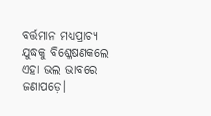ବର୍ତ୍ତମାନ ମଧ୍ୟପ୍ରାଚ୍ୟ ଯୁଦ୍ଧକୁ ବିଶ୍ଳେଷଣକଲେ ଏହା ଭଲ ଭାବରେ ଜଣାପଡ଼େ।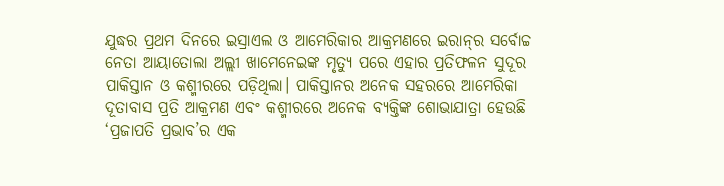ଯୁଦ୍ଧର ପ୍ରଥମ ଦିନରେ ଇସ୍ରାଏଲ ଓ ଆମେରିକାର ଆକ୍ରମଣରେ ଇରାନ୍‌ର ସର୍ବୋଚ୍ଚ ନେତା ଆୟାତୋଲା ଅଲ୍ଲୀ ଖାମେନେଇଙ୍କ ମୃତ୍ୟୁ ପରେ ଏହାର ପ୍ରତିଫଳନ ସୁଦୂର ପାକିସ୍ତାନ ଓ କଶ୍ମୀରରେ ପଡ଼ିଥିଲା। ପାକିସ୍ତାନର ଅନେକ ସହରରେ ଆମେରିକା ଦୂତାବାସ ପ୍ରତି ଆକ୍ରମଣ ଏବଂ କଶ୍ମୀରରେ ଅନେକ ବ୍ୟକ୍ତିଙ୍କ ଶୋଭାଯାତ୍ରା ହେଉଛି ‘ପ୍ରଜାପତି ପ୍ରଭାବ’ର ଏକ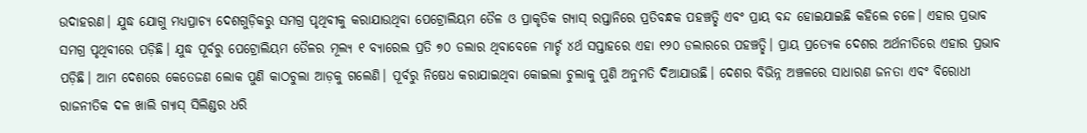ଉଦାହରଣ। ଯୁଦ୍ଧ ଯୋଗୁ ମଧ୍ୟପ୍ରାଚ୍ୟ ଦେଶଗୁଡ଼ିକରୁ ସମଗ୍ର ପୃଥିବୀକୁ କରାଯାଉଥିବା ପେଟ୍ରୋଲିୟମ ତୈଳ ଓ ପ୍ରାକୃତିକ ଗ୍ୟାସ୍‌ ରପ୍ତାନିରେ ପ୍ରତିବନ୍ଧକ ପହଞ୍ଚତ୍ଛି ଏବଂ ପ୍ରାୟ ବନ୍ଦ ହୋଇଯାଇଛି କହିଲେ ଚଳେ। ଏହାର ପ୍ରଭାବ ସମଗ୍ର ପୃଥିବୀରେ ପଡ଼ିଛି। ଯୁଦ୍ଧ ପୂର୍ବରୁ ପେଟ୍ରୋଲିୟମ ତୈଳର ମୂଲ୍ୟ ୧ ବ୍ୟାରେଲ ପ୍ରତି ୭୦ ଡଲାର ଥିବାବେଳେ ମାର୍ଚ୍ଚ ୪ର୍ଥ ସପ୍ତାହରେ ଏହା ୧୨୦ ଡଲାରରେ ପହଞ୍ଚତ୍ଛି। ପ୍ରାୟ ପ୍ରତ୍ୟେକ ଦେଶର ଅର୍ଥନୀତିରେ ଏହାର ପ୍ରଭାବ ପଡ଼ିଛି। ଆମ ଦେଶରେ କେତେଜଣ ଲୋକ ପୁଣି କାଠଚୁଲା ଆଡ଼କୁ ଗଲେଣି। ପୂର୍ବରୁ ନିଷେଧ କରାଯାଇଥିବା କୋଇଲା ଚୁଲାକୁ ପୁଣି ଅନୁମତି ଦିଆଯାଉଛି। ଦେଶର ବିଭିନ୍ନ ଅଞ୍ଚଳରେ ସାଧାରଣ ଜନତା ଏବଂ ବିରୋଧୀ ରାଜନୀତିକ ଦଳ ଖାଲି ଗ୍ୟାସ୍‌ ସିଲିଣ୍ଡର ଧରି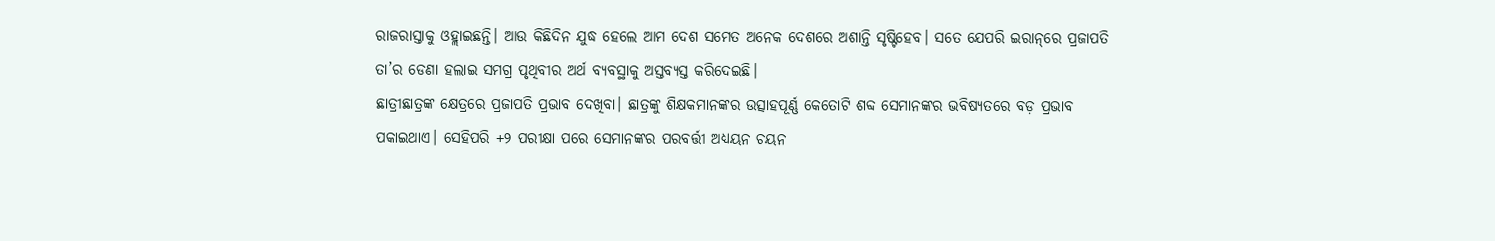ରାଜରାସ୍ତାକୁ ଓହ୍ଲାଇଛନ୍ତି। ଆଉ କିଛିଦିନ ଯୁଦ୍ଧ ହେଲେ ଆମ ଦେଶ ସମେତ ଅନେକ ଦେଶରେ ଅଶାନ୍ତି ସୃଷ୍ଟିହେବ। ସତେ ଯେପରି ଇରାନ୍‌ରେ ପ୍ରଜାପତି ତା’ର ଡେଣା ହଲାଇ ସମଗ୍ର ପୃଥିବୀର ଅର୍ଥ ବ୍ୟବସ୍ଥାକୁ ଅସ୍ତବ୍ୟସ୍ତ କରିଦେଇଛି।
ଛାତ୍ରୀଛାତ୍ରଙ୍କ କ୍ଷେତ୍ରରେ ପ୍ରଜାପତି ପ୍ରଭାବ ଦେଖିବା। ଛାତ୍ରଙ୍କୁ ଶିକ୍ଷକମାନଙ୍କର ଉତ୍ସାହପୂର୍ଣ୍ଣ କେତୋଟି ଶବ୍ଦ ସେମାନଙ୍କର ଭବିଷ୍ୟତରେ ବଡ଼ ପ୍ରଭାବ ପକାଇଥାଏ। ସେହିପରି +୨ ପରୀକ୍ଷା ପରେ ସେମାନଙ୍କର ପରବର୍ତ୍ତୀ ଅଧ୍ୟୟନ ଚୟନ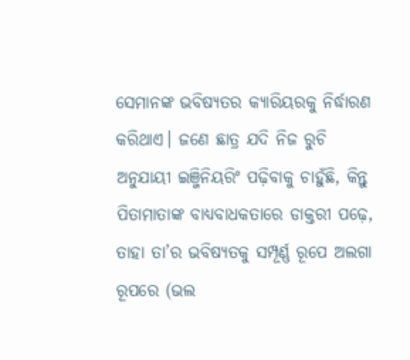ସେମାନଙ୍କ ଭବିଷ୍ୟତର କ୍ୟାରିୟରକୁ ନିର୍ଦ୍ଧାରଣ କରିଥାଏ। ଜଣେ ଛାତ୍ର ଯଦି ନିଜ ରୁଚି ଅନୁଯାୟୀ ଇଞ୍ଜିନିୟରିଂ ପଢ଼ିବାକୁ ଚାହୁଁଛି, କିନ୍ତୁ ପିତାମାତାଙ୍କ ବାଧ୍ୟବାଧକତାରେ ଡାକ୍ତରୀ ପଢ଼େ, ତାହା ତା’ର ଭବିଷ୍ୟତକୁ ସମ୍ପୂର୍ଣ୍ଣ ରୂପେ ଅଲଗା ରୂପରେ (ଭଲ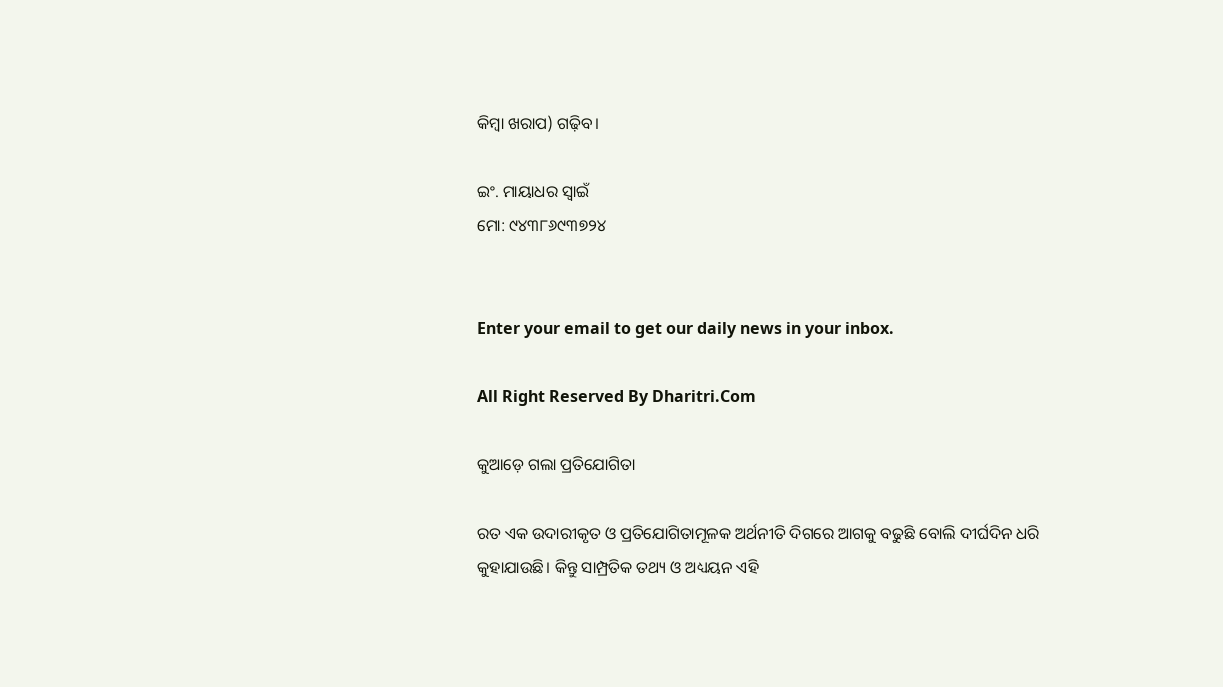କିମ୍ବା ଖରାପ) ଗଢ଼ିବ।

ଇଂ. ମାୟାଧର ସ୍ବାଇଁ
ମୋ: ୯୪୩୮୬୯୩୭୨୪


Enter your email to get our daily news in your inbox.

All Right Reserved By Dharitri.Com

କୁଆଡ଼େ ଗଲା ପ୍ରତିଯୋଗିତା

ରତ ଏକ ଉଦାରୀକୃତ ଓ ପ୍ରତିଯୋଗିତାମୂଳକ ଅର୍ଥନୀତି ଦିଗରେ ଆଗକୁ ବଢୁଛି ବୋଲି ଦୀର୍ଘଦିନ ଧରି କୁହାଯାଉଛି। କିନ୍ତୁ ସାମ୍ପ୍ରତିକ ତଥ୍ୟ ଓ ଅଧ୍ୟୟନ ଏହି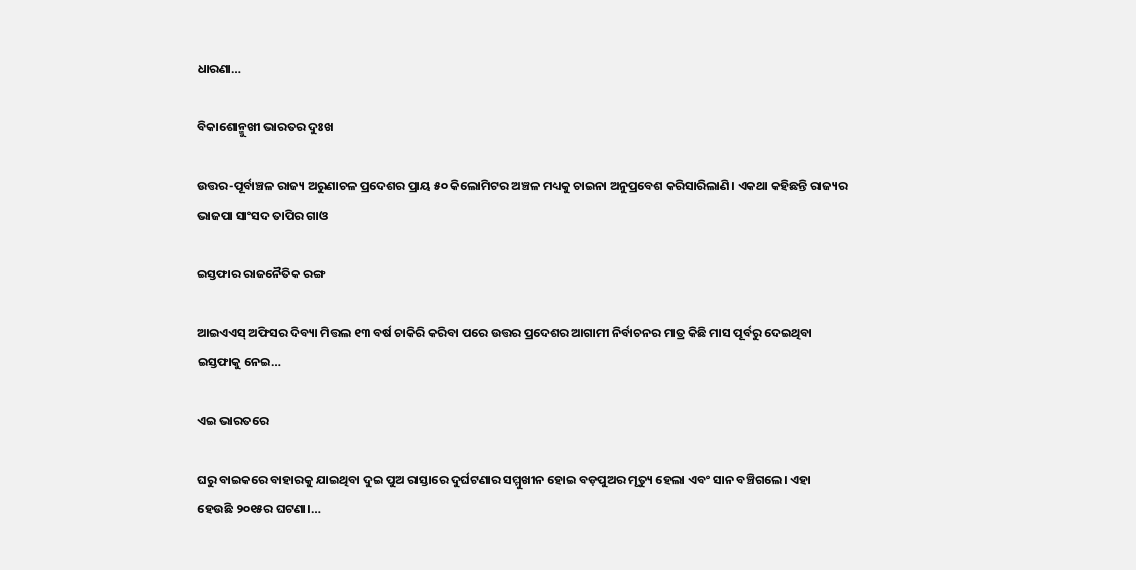ଧାରଣା…

ବିକାଶୋନ୍ମୁଖୀ ଭାରତର ଦୁଃଖ

ଉତ୍ତର-ପୂର୍ବାଞ୍ଚଳ ରାଜ୍ୟ ଅରୁଣାଚଳ ପ୍ରଦେଶର ପ୍ରାୟ ୫୦ କିଲୋମିଟର ଅଞ୍ଚଳ ମଧ୍ୟକୁ ଚାଇନା ଅନୁପ୍ରବେଶ କରିସାରିଲାଣି। ଏକଥା କହିଛନ୍ତି ରାଜ୍ୟର ଭାଜପା ସାଂସଦ ତାପିର ଗାଓ

ଇସ୍ତଫାର ରାଜନୈତିକ ରଙ୍ଗ

ଆଇଏଏସ୍‌ ଅଫିସର ଦିବ୍ୟା ମିତ୍ତଲ ୧୩ ବର୍ଷ ଚାକିରି କରିବା ପରେ ଉତ୍ତର ପ୍ରଦେଶର ଆଗାମୀ ନିର୍ବାଚନର ମାତ୍ର କିଛି ମାସ ପୂର୍ବରୁ ଦେଇଥିବା ଇସ୍ତଫାକୁ ନେଇ…

ଏଇ ଭାରତରେ

ଘରୁ ବାଇକରେ ବାହାରକୁ ଯାଇଥିବା ଦୁଇ ପୁଅ ରାସ୍ତାରେ ଦୁର୍ଘଟଣାର ସମ୍ମୁଖୀନ ହୋଇ ବଡ଼ପୁଅର ମୃତ୍ୟୁ ହେଲା ଏବଂ ସାନ ବଞ୍ଚିଗଲେ। ଏହା ହେଉଛି ୨୦୧୫ର ଘଟଣା।…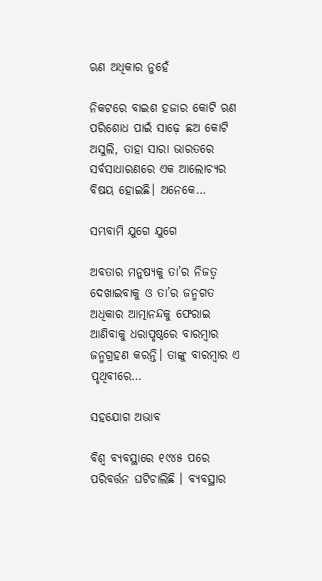ଋଣ ଅଧିକାର ନୁହେଁ

ନିକଟରେ ବାଇଶ ହଜାର କୋଟି ଋଣ ପରିଶୋଧ ପାଇଁ ସାଢ଼େ ଛଅ କୋଟି ଅସୁଲି, ତାହା ସାରା ଭାରତରେ ସର୍ବସାଧାରଣରେ ଏକ ଆଲୋଚ୍ୟର ବିଷୟ ହୋଇଛି। ଅନେକେ…

ସମ୍ଭବାମି ଯୁଗେ ଯୁଗେ

ଅବତାର ମନୁଷ୍ୟକୁ ତା’ର ନିଜତ୍ୱ ଦେଖାଇବାକୁ ଓ ତା’ର ଜନ୍ମଗତ ଅଧିକାର ଆତ୍ମାନନ୍ଦକୁ ଫେରାଇ ଆଣିବାକୁ ଧରାପୃଷ୍ଠରେ ବାରମ୍ବାର ଜନ୍ମଗ୍ରହଣ କରନ୍ତି। ତାଙ୍କୁ ବାରମ୍ବାର ଏ ପୃଥିବୀରେ…

ସହଯୋଗ ଅଭାବ

ବିଶ୍ୱ ବ୍ୟବସ୍ଥାରେ ୧୯୪୫ ପରେ ପରିବର୍ତ୍ତନ ଘଟିଚାଲିଛି । ବ୍ୟବସ୍ଥାର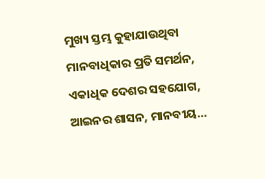ମୁଖ୍ୟ ସ୍ତମ୍ଭ କୁହାଯାଉଥିବା ମାନବାଧିକାର ପ୍ରତି ସମର୍ଥନ, ଏକାଧିକ ଦେଶର ସହଯୋଗ, ଆଇନର ଶାସନ, ମାନବୀୟ…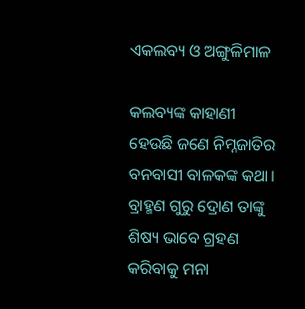ଏକଲବ୍ୟ ଓ ଅଙ୍ଗୁଳିମାଳ

କଲବ୍ୟଙ୍କ କାହାଣୀ ହେଉଛି ଜଣେ ନିମ୍ନଜାତିର ବନବାସୀ ବାଳକଙ୍କ କଥା। ବ୍ରାହ୍ମଣ ଗୁରୁ ଦ୍ରୋଣ ତାଙ୍କୁ ଶିଷ୍ୟ ଭାବେ ଗ୍ରହଣ କରିବାକୁ ମନା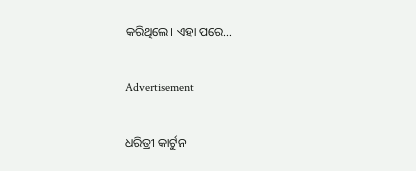କରିଥିଲେ। ଏହା ପରେ…

Advertisement

ଧରିତ୍ରୀ କାର୍ଟୁନ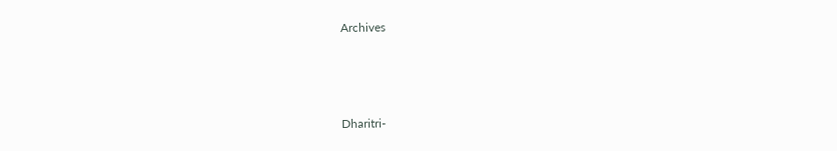Archives



Dharitri-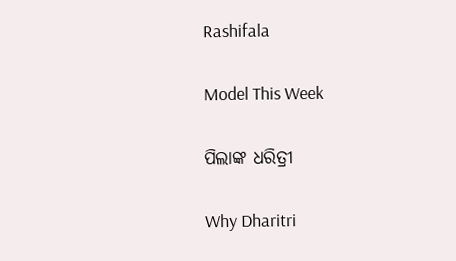Rashifala

Model This Week

ପିଲାଙ୍କ ଧରିତ୍ରୀ

Why Dharitri